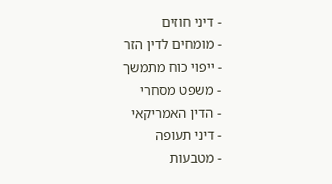- דיני חוזים
- מומחים לדין הזר
- ייפוי כוח מתמשך
- משפט מסחרי
- הדין האמריקאי
- דיני תעופה
- מטבעות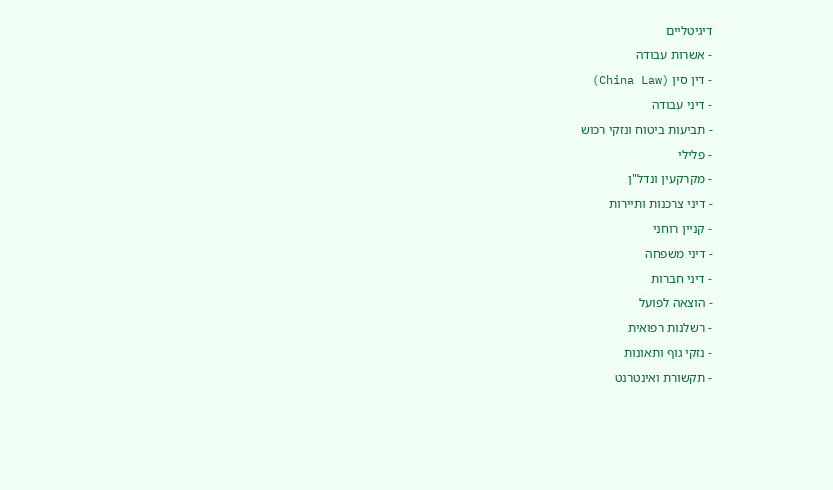דיגיטליים
- אשרות עבודה
- דין סין (China Law)
- דיני עבודה
- תביעות ביטוח ונזקי רכוש
- פלילי
- מקרקעין ונדל"ן
- דיני צרכנות ותיירות
- קניין רוחני
- דיני משפחה
- דיני חברות
- הוצאה לפועל
- רשלנות רפואית
- נזקי גוף ותאונות
- תקשורת ואינטרנט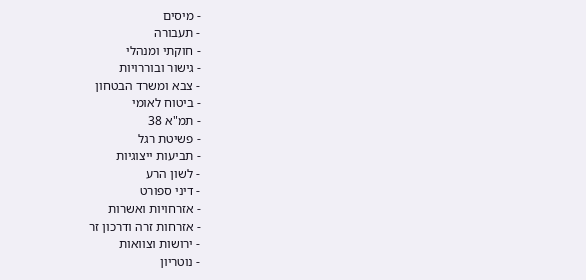- מיסים
- תעבורה
- חוקתי ומנהלי
- גישור ובוררויות
- צבא ומשרד הבטחון
- ביטוח לאומי
- תמ"א 38
- פשיטת רגל
- תביעות ייצוגיות
- לשון הרע
- דיני ספורט
- אזרחויות ואשרות
- אזרחות זרה ודרכון זר
- ירושות וצוואות
- נוטריון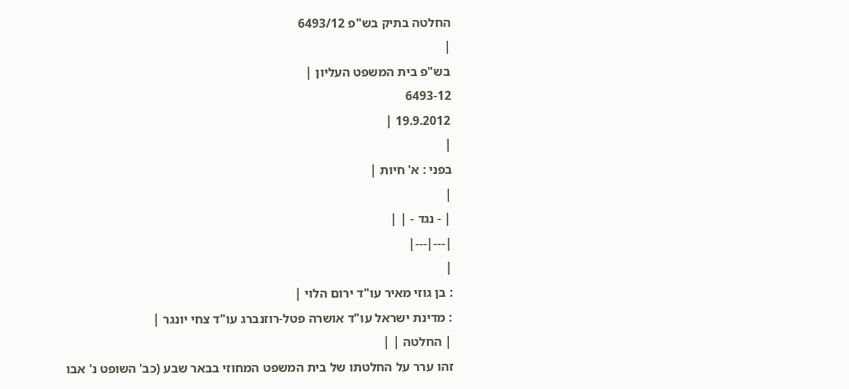החלטה בתיק בש"פ 6493/12
|
בש"פ בית המשפט העליון |
6493-12
19.9.2012 |
|
בפני : א' חיות |
|
| - נגד - | |
|---|---|
|
: בן גוזי מאיר עו"ד ירום הלוי |
: מדינת ישראל עו"ד אושרה פטל-רוזנברג עו"ד צחי יונגר |
| החלטה | |
זהו ערר על החלטתו של בית המשפט המחוזי בבאר שבע (כב' השופט נ' אבו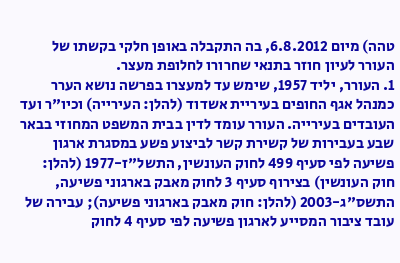טהה) מיום 6.8.2012, בה התקבלה באופן חלקי בקשתו של העורר לעיון חוזר בתנאי שחרורו לחלופת מעצר.
1. העורר, יליד 1957, שימש עד למעצרו בפרשה נושא הערר כמנהל אגף החופים בעיריית אשדוד (להלן: העירייה) וכיו"ר ועד העובדים בעירייה. העורר עומד לדין בבית המשפט המחוזי בבאר שבע בעבירות של קשירת קשר לביצוע פשע במסגרת ארגון פשיעה לפי סעיף 499 לחוק העונשין, התשל"ז-1977 (להלן: חוק העונשין) בצירוף סעיף 3 לחוק מאבק בארגוני פשיעה, התשס"ג-2003 (להלן: חוק מאבק בארגוני פשיעה); עבירה של עובד ציבור המסייע לארגון פשיעה לפי סעיף 4 לחוק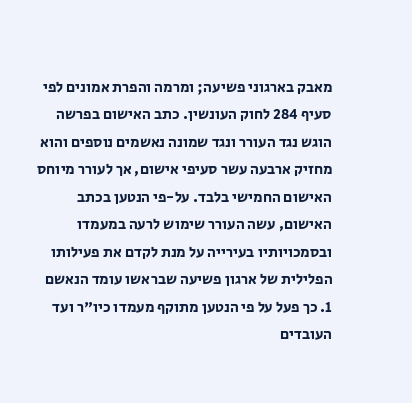מאבק בארגוני פשיעה; ומרמה והפרת אמונים לפי סעיף 284 לחוק העונשין. כתב האישום בפרשה הוגש נגד העורר ונגד שמונה נאשמים נוספים והוא מחזיק ארבעה עשר סעיפי אישום, אך לעורר מיוחס האישום החמישי בלבד. על-פי הנטען בכתב האישום, עשה העורר שימוש לרעה במעמדו ובסמכויותיו בעירייה על מנת לקדם את פעילותו הפלילית של ארגון פשיעה שבראשו עומד הנאשם 1. כך פעל על פי הנטען מתוקף מעמדו כיו"ר ועד העובדים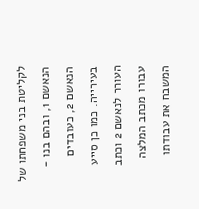לקליטת בני משפחתו של הנאשם 1, ובהם בנו - הנאשם 2, כעובדים בעירייה. כמו כן סייע העורר לנאשם 2 וכתב עבורו מכתב המלצה המשבח את עבודתו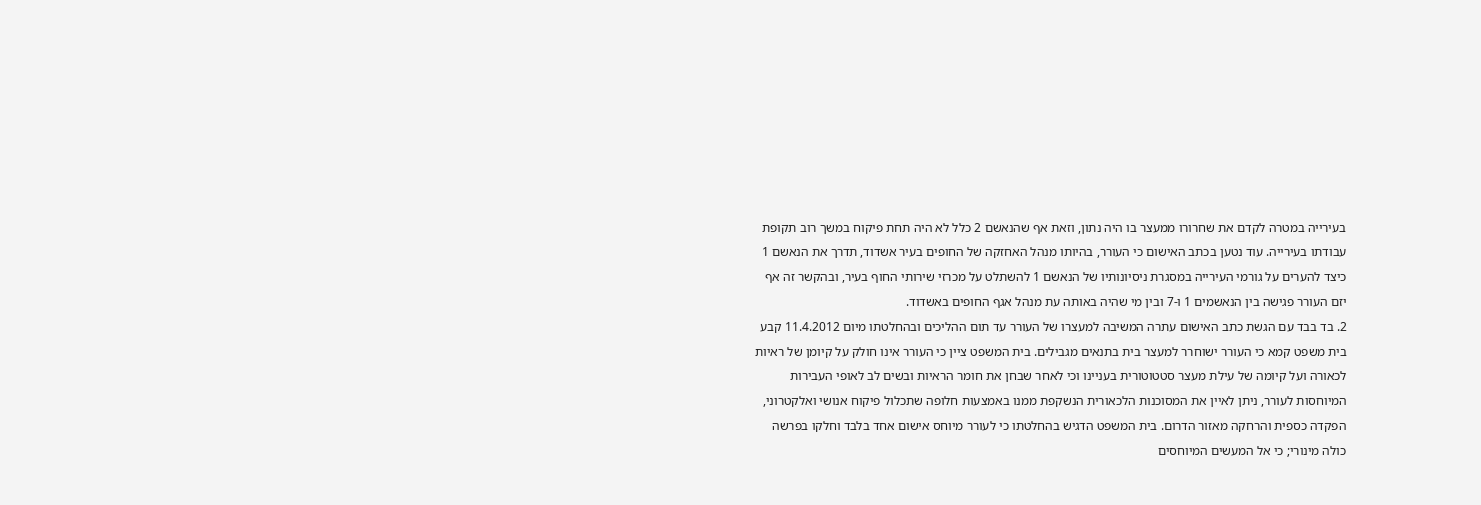בעירייה במטרה לקדם את שחרורו ממעצר בו היה נתון, וזאת אף שהנאשם 2 כלל לא היה תחת פיקוח במשך רוב תקופת עבודתו בעירייה. עוד נטען בכתב האישום כי העורר, בהיותו מנהל האחזקה של החופים בעיר אשדוד, תדרך את הנאשם 1 כיצד להערים על גורמי העירייה במסגרת ניסיונותיו של הנאשם 1 להשתלט על מכרזי שירותי החוף בעיר, ובהקשר זה אף יזם העורר פגישה בין הנאשמים 1 ו-7 ובין מי שהיה באותה עת מנהל אגף החופים באשדוד.
2. בד בבד עם הגשת כתב האישום עתרה המשיבה למעצרו של העורר עד תום ההליכים ובהחלטתו מיום 11.4.2012 קבע בית משפט קמא כי העורר ישוחרר למעצר בית בתנאים מגבילים. בית המשפט ציין כי העורר אינו חולק על קיומן של ראיות לכאורה ועל קיומה של עילת מעצר סטטוטורית בעניינו וכי לאחר שבחן את חומר הראיות ובשים לב לאופי העבירות המיוחסות לעורר, ניתן לאיין את המסוכנות הלכאורית הנשקפת ממנו באמצעות חלופה שתכלול פיקוח אנושי ואלקטרוני, הפקדה כספית והרחקה מאזור הדרום. בית המשפט הדגיש בהחלטתו כי לעורר מיוחס אישום אחד בלבד וחלקו בפרשה כולה מינורי; כי אל המעשים המיוחסים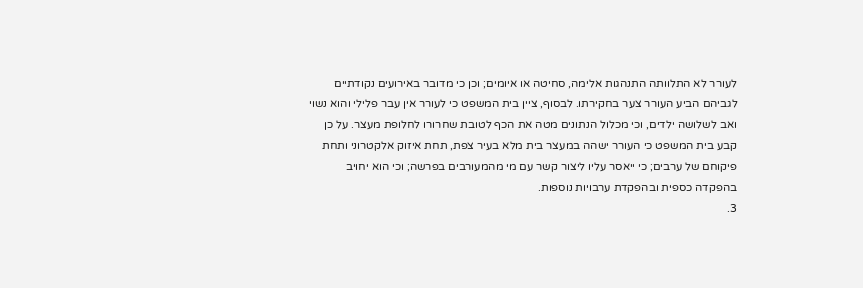לעורר לא התלוותה התנהגות אלימה, סחיטה או איומים; וכן כי מדובר באירועים נקודתיים לגביהם הביע העורר צער בחקירתו. לבסוף, ציין בית המשפט כי לעורר אין עבר פלילי והוא נשוי ואב לשלושה ילדים, וכי מכלול הנתונים מטה את הכף לטובת שחרורו לחלופת מעצר. על כן קבע בית המשפט כי העורר ישהה במעצר בית מלא בעיר צפת, תחת איזוק אלקטרוני ותחת פיקוחם של ערבים; כי ייאסר עליו ליצור קשר עם מי מהמעורבים בפרשה; וכי הוא יחויב בהפקדה כספית ובהפקדת ערבויות נוספות.
3.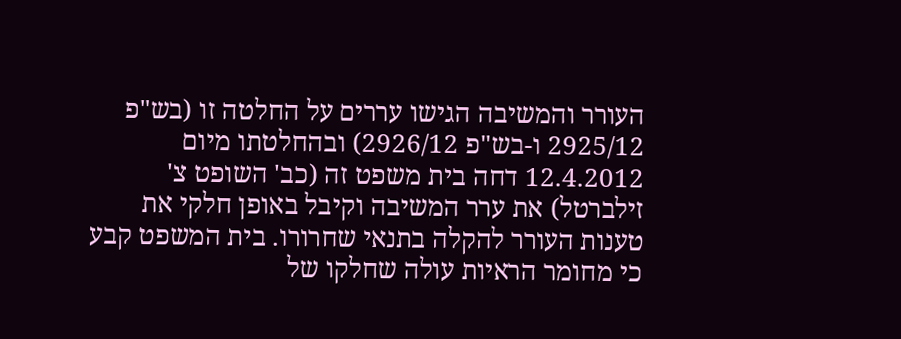העורר והמשיבה הגישו עררים על החלטה זו (בש"פ 2925/12 ו-בש"פ 2926/12) ובהחלטתו מיום 12.4.2012 דחה בית משפט זה (כב' השופט צ' זילברטל) את ערר המשיבה וקיבל באופן חלקי את טענות העורר להקלה בתנאי שחרורו. בית המשפט קבע כי מחומר הראיות עולה שחלקו של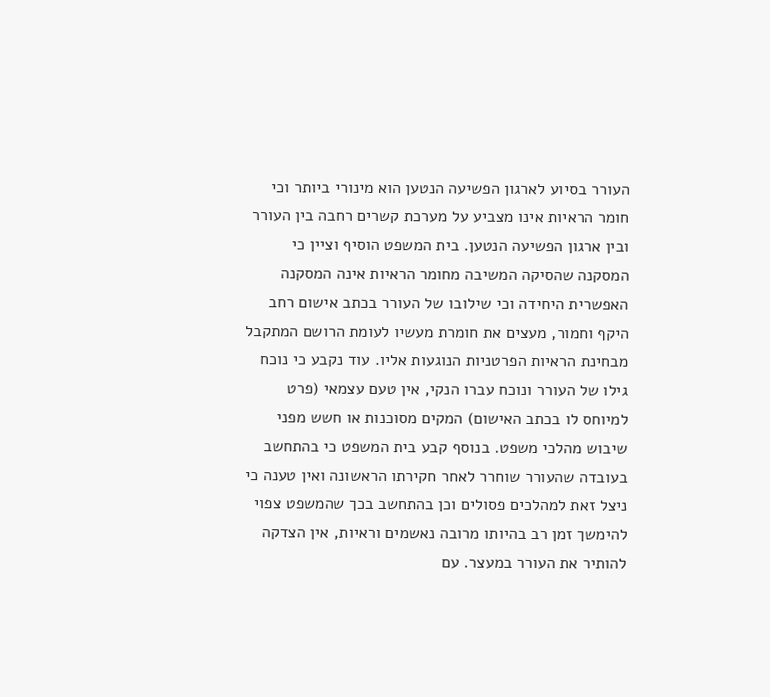העורר בסיוע לארגון הפשיעה הנטען הוא מינורי ביותר וכי חומר הראיות אינו מצביע על מערכת קשרים רחבה בין העורר ובין ארגון הפשיעה הנטען. בית המשפט הוסיף וציין כי המסקנה שהסיקה המשיבה מחומר הראיות אינה המסקנה האפשרית היחידה וכי שילובו של העורר בכתב אישום רחב היקף וחמור, מעצים את חומרת מעשיו לעומת הרושם המתקבל מבחינת הראיות הפרטניות הנוגעות אליו. עוד נקבע כי נוכח גילו של העורר ונוכח עברו הנקי, אין טעם עצמאי (פרט למיוחס לו בכתב האישום) המקים מסוכנות או חשש מפני שיבוש מהלכי משפט. בנוסף קבע בית המשפט כי בהתחשב בעובדה שהעורר שוחרר לאחר חקירתו הראשונה ואין טענה כי ניצל זאת למהלכים פסולים וכן בהתחשב בכך שהמשפט צפוי להימשך זמן רב בהיותו מרובה נאשמים וראיות, אין הצדקה להותיר את העורר במעצר. עם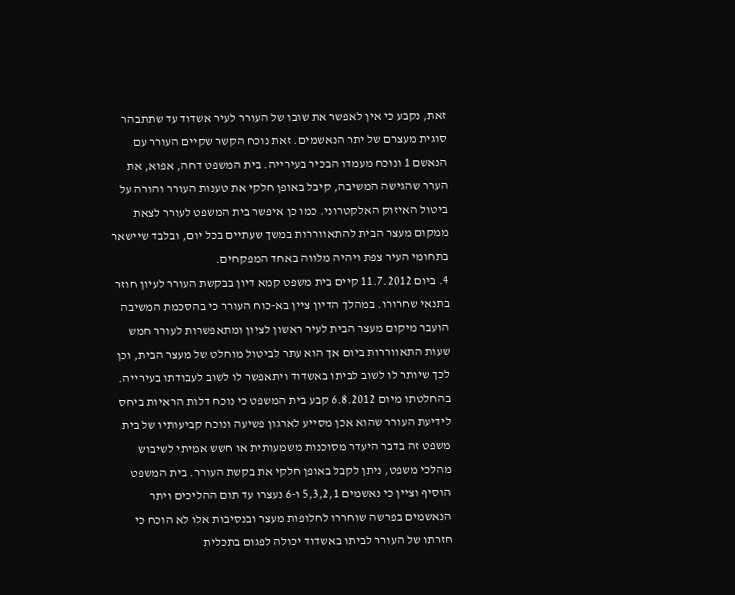זאת, נקבע כי אין לאפשר את שובו של העורר לעיר אשדוד עד שתתבהר סוגית מעצרם של יתר הנאשמים. זאת נוכח הקשר שקיים העורר עם הנאשם 1 ונוכח מעמדו הבכיר בעירייה. בית המשפט דחה, אפוא, את הערר שהגישה המשיבה, קיבל באופן חלקי את טענות העורר והורה על ביטול האיזוק האלקטרוני. כמו כן איפשר בית המשפט לעורר לצאת ממקום מעצר הבית להתאווררות במשך שעתיים בכל יום, ובלבד שיישאר בתחומי העיר צפת ויהיה מלווה באחד המפקחים.
4. ביום 11.7.2012 קיים בית משפט קמא דיון בבקשת העורר לעיון חוזר בתנאי שחרורו. במהלך הדיון ציין בא-כוח העורר כי בהסכמת המשיבה הועבר מיקום מעצר הבית לעיר ראשון לציון ומתאפשרות לעורר חמש שעות התאווררות ביום אך הוא עתר לביטול מוחלט של מעצר הבית, וכן לכך שיותר לו לשוב לביתו באשדוד ויתאפשר לו לשוב לעבודתו בעירייה. בהחלטתו מיום 6.8.2012 קבע בית המשפט כי נוכח דלות הראיות ביחס לידיעת העורר שהוא אכן מסייע לארגון פשיעה ונוכח קביעותיו של בית משפט זה בדבר היעדר מסוכנות משמעותית או חשש אמיתי לשיבוש מהלכי משפט, ניתן לקבל באופן חלקי את בקשת העורר. בית המשפט הוסיף וציין כי נאשמים 5,3,2,1 ו-6 נעצרו עד תום ההליכים ויתר הנאשמים בפרשה שוחררו לחלופות מעצר ובנסיבות אלו לא הוכח כי חזרתו של העורר לביתו באשדוד יכולה לפגום בתכלית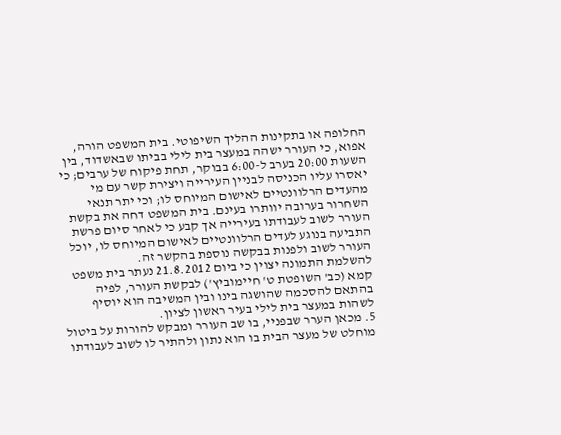החלופה או בתקינות ההליך השיפוטי. בית המשפט הורה, אפוא, כי העורר ישהה במעצר בית לילי בביתו שבאשדוד, בין השעות 20:00 בערב ל-6:00 בבוקר, תחת פיקוח של ערבים; כי יאסרו עליו הכניסה לבניין העירייה ויצירת קשר עם מי מהעדים הרלוונטיים לאישום המיוחס לו; וכי יתר תנאי השחרור בערובה יוותרו בעינם. בית המשפט דחה את בקשת העורר לשוב לעבודתו בעירייה אך קבע כי לאחר סיום פרשת התביעה בנוגע לעדים הרלוונטיים לאישום המיוחס לו, יוכל העורר לשוב ולפנות בבקשה נוספת בהקשר זה.
להשלמת התמונה יצוין כי ביום 21.8.2012 נעתר בית משפט קמא (כב' השופטת ט' חיימוביץ') לבקשת העורר, לפיה בהתאם להסכמה שהושגה בינו ובין המשיבה הוא יוסיף לשהות במעצר בית לילי בעיר ראשון לציון.
5. מכאן הערר שבפניי, בו שב העורר ומבקש להורות על ביטול מוחלט של מעצר הבית בו הוא נתון ולהתיר לו לשוב לעבודתו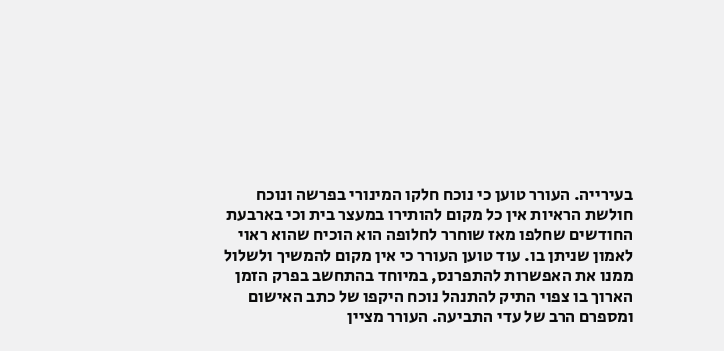בעירייה. העורר טוען כי נוכח חלקו המינורי בפרשה ונוכח חולשת הראיות אין כל מקום להותירו במעצר בית וכי בארבעת החודשים שחלפו מאז שוחרר לחלופה הוא הוכיח שהוא ראוי לאמון שניתן בו. עוד טוען העורר כי אין מקום להמשיך ולשלול ממנו את האפשרות להתפרנס, במיוחד בהתחשב בפרק הזמן הארוך בו צפוי התיק להתנהל נוכח היקפו של כתב האישום ומספרם הרב של עדי התביעה. העורר מציין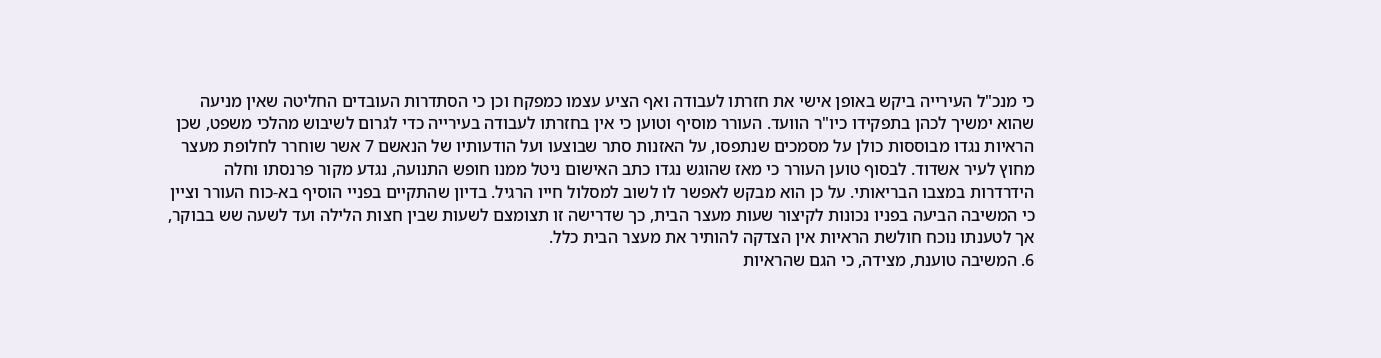כי מנכ"ל העירייה ביקש באופן אישי את חזרתו לעבודה ואף הציע עצמו כמפקח וכן כי הסתדרות העובדים החליטה שאין מניעה שהוא ימשיך לכהן בתפקידו כיו"ר הוועד. העורר מוסיף וטוען כי אין בחזרתו לעבודה בעירייה כדי לגרום לשיבוש מהלכי משפט, שכן הראיות נגדו מבוססות כולן על מסמכים שנתפסו, על האזנות סתר שבוצעו ועל הודעותיו של הנאשם 7 אשר שוחרר לחלופת מעצר מחוץ לעיר אשדוד. לבסוף טוען העורר כי מאז שהוגש נגדו כתב האישום ניטל ממנו חופש התנועה, נגדע מקור פרנסתו וחלה הידרדרות במצבו הבריאותי. על כן הוא מבקש לאפשר לו לשוב למסלול חייו הרגיל. בדיון שהתקיים בפניי הוסיף בא-כוח העורר וציין כי המשיבה הביעה בפניו נכונות לקיצור שעות מעצר הבית, כך שדרישה זו תצומצם לשעות שבין חצות הלילה ועד לשעה שש בבוקר, אך לטענתו נוכח חולשת הראיות אין הצדקה להותיר את מעצר הבית כלל.
6. המשיבה טוענת, מצידה, כי הגם שהראיות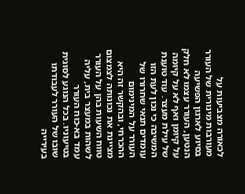לכאורה מצביעות על מעורבות מינורית של העורר בסיוע לארגון הפשיעה הנטען, העורר עצמו לא חלק על קיומן ואף לא על קיומה של עילת מעצר. עוד טוענת המשיבה כי נכון לעת הזו עומדים תנאי שחרורו של העורר על המינימום ההכרחי, ובהקשר זה היא מציינת את נכונותה לצמצום טווח השעות בהן על העורר לשהות במעצר בית, עליה עמד בא-כוח העורר בטיעוניו. בכל הנוגע לסוגית שובו של העורר לעבודתו בעירייה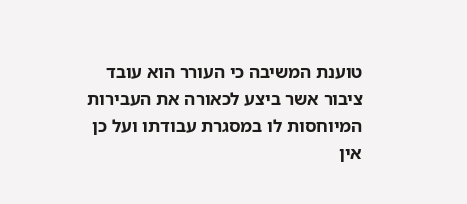טוענת המשיבה כי העורר הוא עובד ציבור אשר ביצע לכאורה את העבירות המיוחסות לו במסגרת עבודתו ועל כן אין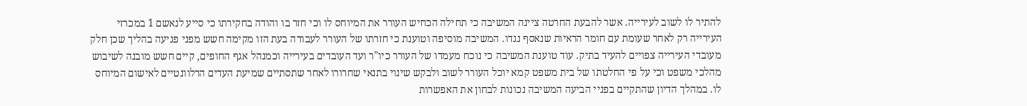להתיר לו לשוב לעירייה. אשר להבעת החרטה ציינה המשיבה כי תחילה הכחיש העורר את המיוחס לו וכי חזר בו והודה בחקירתו כי סייע לנאשם 1 במכרזי העירייה רק לאחר שעומת עם חומר הראיות שנאסף נגדו. המשיבה מוסיפה וטוענת כי חזרתו של העורר לעבודה בעת הזו מקימה חשש מפני פגיעה בהליך שכן חלק מעובדי העירייה צפויים להעיד בתיק. עוד טוענת המשיבה כי נוכח מעמדו של העורר כיו"ר ועד העובדים בעירייה וכמנהל אגף החופים, קיים חשש מובנה לשיבוש מהלכי משפט וכי על פי החלטתו של בית משפט קמא יוכל העורר לשוב ולבקש שינוי בתנאי שחרורו לאחר שתסתיים שמיעת העדים הרלוונטיים לאישום המיוחס לו. במהלך הדיון שהתקיים בפניי הביעה המשיבה נכונות לבחון את האפשרות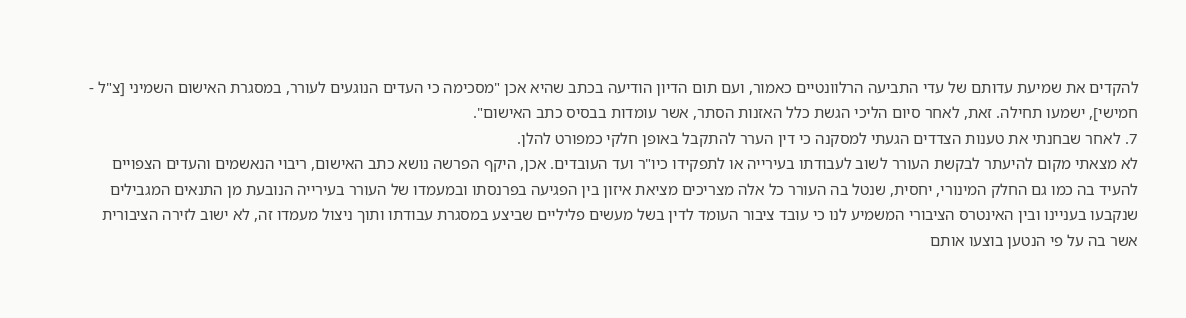להקדים את שמיעת עדותם של עדי התביעה הרלוונטיים כאמור, ועם תום הדיון הודיעה בכתב שהיא אכן "מסכימה כי העדים הנוגעים לעורר, במסגרת האישום השמיני [צ"ל - חמישי], ישמעו תחילה. זאת, לאחר סיום הליכי הגשת כלל האזנות הסתר, אשר עומדות בבסיס כתב האישום".
7. לאחר שבחנתי את טענות הצדדים הגעתי למסקנה כי דין הערר להתקבל באופן חלקי כמפורט להלן.
לא מצאתי מקום להיעתר לבקשת העורר לשוב לעבודתו בעירייה או לתפקידו כיו"ר ועד העובדים. אכן, היקף הפרשה נושא כתב האישום, ריבוי הנאשמים והעדים הצפויים להעיד בה כמו גם החלק המינורי, יחסית, שנטל בה העורר כל אלה מצריכים מציאת איזון בין הפגיעה בפרנסתו ובמעמדו של העורר בעירייה הנובעת מן התנאים המגבילים שנקבעו בעניינו ובין האינטרס הציבורי המשמיע לנו כי עובד ציבור העומד לדין בשל מעשים פליליים שביצע במסגרת עבודתו ותוך ניצול מעמדו זה, לא ישוב לזירה הציבורית אשר בה על פי הנטען בוצעו אותם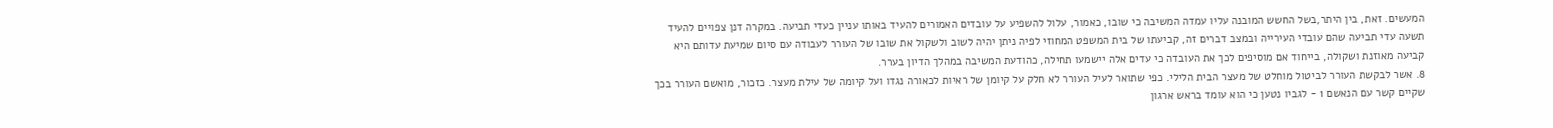המעשים. זאת, בין היתר,בשל החשש המובנה עליו עמדה המשיבה כי שובו, כאמור, עלול להשפיע על עובדים האמורים להעיד באותו עניין כעדי תביעה. במקרה דנן צפויים להעיד תשעה עדי תביעה שהם עובדי העירייה ובמצב דברים זה, קביעתו של בית המשפט המחוזי לפיה ניתן יהיה לשוב ולשקול את שובו של העורר לעבודה עם סיום שמיעת עדותם היא קביעה מאוזנת ושקולה, בייחוד אם מוסיפים לכך את העובדה כי עדים אלה יישמעו תחילה, כהודעת המשיבה במהלך הדיון בערר.
8. אשר לבקשת העורר לביטול מוחלט של מעצר הבית הלילי. כפי שתואר לעיל העורר לא חלק על קיומן של ראיות לכאורה נגדו ועל קיומה של עילת מעצר. כזכור, מואשם העורר בכך שקיים קשר עם הנאשם 1 - לגביו נטען כי הוא עומד בראש ארגון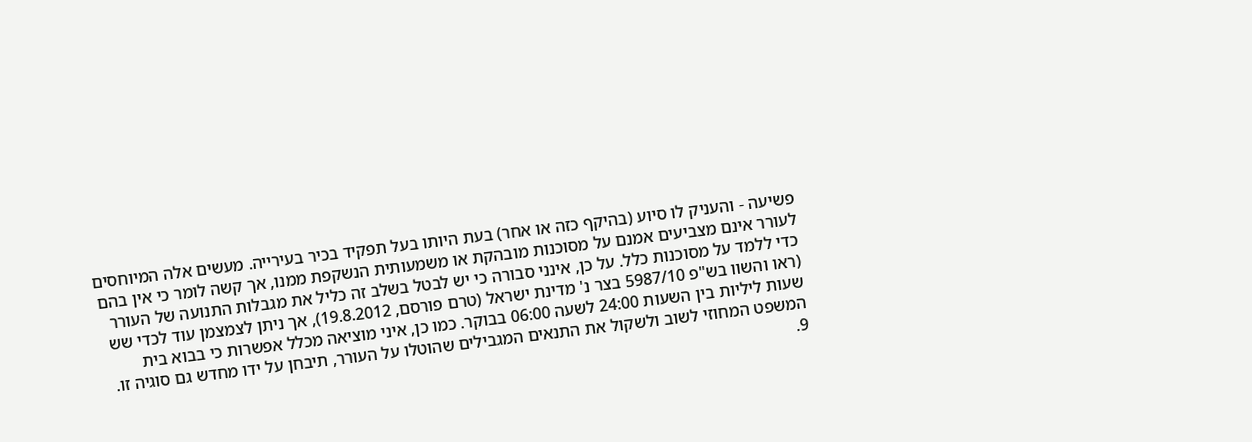פשיעה - והעניק לו סיוע (בהיקף כזה או אחר) בעת היותו בעל תפקיד בכיר בעירייה. מעשים אלה המיוחסים לעורר אינם מצביעים אמנם על מסוכנות מובהקת או משמעותית הנשקפת ממנו, אך קשה לומר כי אין בהם כדי ללמד על מסוכנות כלל. על כן, אינני סבורה כי יש לבטל בשלב זה כליל את מגבלות התנועה של העורר (ראו והשוו בש"פ 5987/10 בצר נ' מדינת ישראל (טרם פורסם, 19.8.2012), אך ניתן לצמצמן עוד לכדי שש שעות ליליות בין השעות 24:00 לשעה 06:00 בבוקר. כמו כן, איני מוציאה מכלל אפשרות כי בבוא בית המשפט המחוזי לשוב ולשקול את התנאים המגבילים שהוטלו על העורר, תיבחן על ידו מחדש גם סוגיה זו.
9.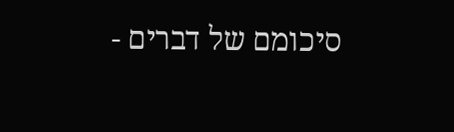סיכומם של דברים -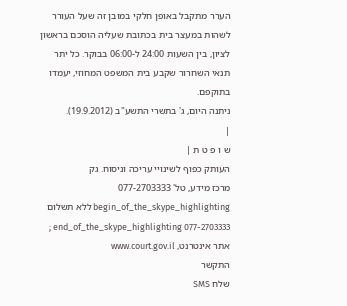הערר מתקבל באופן חלקי במובן זה שעל העורר לשהות במעצר בית בכתובת שעליה הוסכם בראשון לציון, בין השעות 24:00 ל-06:00 בבוקר. כל יתר תנאי השחרור שקבע בית המשפט המחוזי, יעמדו בתוקפם.
ניתנה היום, ג' בתשרי התשע"ב (19.9.2012).
|
ש ו פ ט ת |
העותק כפוף לשינויי עריכה וניסוח. גק
מרכז מידע, טל' 077-2703333 begin_of_the_skype_highlighting ללא תשלום 077-2703333 end_of_the_skype_highlighting ; אתר אינטרנט, www.court.gov.il
התקשר
שלח SMS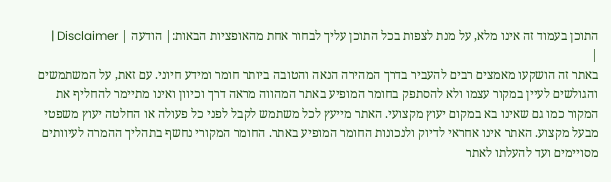התוכן בעמוד זה אינו מלא, על מנת לצפות בכל התוכן עליך לבחור אחת מהאופציות הבאות:| הודעה | Disclaimer |
|
באתר זה הושקעו מאמצים רבים להעביר בדרך המהירה הנאה והטובה ביותר חומר ומידע חיוני. עם זאת, על המשתמשים והגולשים לעיין במקור עצמו ולא להסתפק בחומר המופיע באתר המהווה מראה דרך וכיוון ואינו מתיימר להחליף את המקור כמו גם שאינו בא במקום יעוץ מקצועי. האתר מייעץ לכל משתמש לקבל לפני כל פעולה או החלטה יעוץ משפטי מבעל מקצוע. האתר אינו אחראי לדיוק ולנכונות החומר המופיע באתר. החומר המקורי נחשף בתהליך ההמרה לעיוותים מסויימים ועד להעלתו לאתר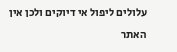עלולים ליפול אי דיוקים ולכן אין האתר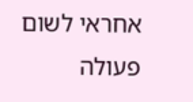אחראי לשום פעולה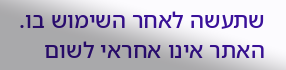שתעשה לאחר השימוש בו. האתר אינו אחראי לשום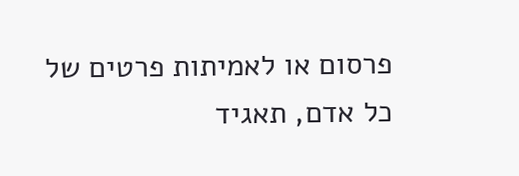פרסום או לאמיתות פרטים של כל אדם, תאגיד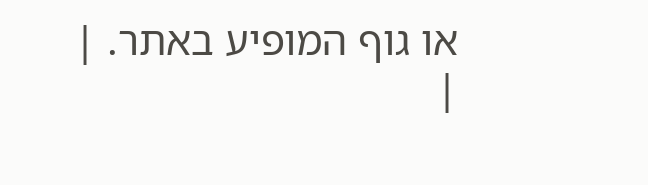או גוף המופיע באתר. |
|